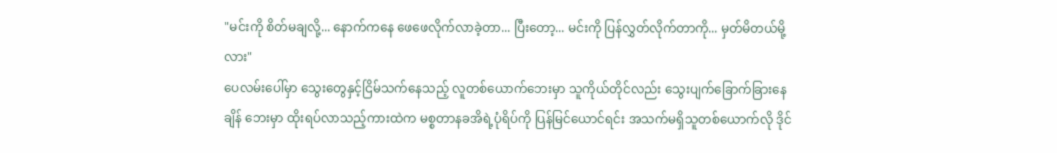"မင်းကို စိတ်မချလို့... နောက်ကနေ ဖေဖေလိုက်လာခဲ့တာ... ပြီးတော့... မင်းကို ပြန်လွှတ်လိုက်တာကို... မှတ်မိတယ်မို့လား"
ပေလမ်းပေါ်မှာ သွေးတွေနှင့်ငြိမ်သက်နေသည့် လူတစ်ယောက်ဘေးမှာ သူကိုယ်တိုင်လည်း သွေးပျက်ခြောက်ခြားနေချိန် ဘေးမှာ ထိုးရပ်လာသည့်ကားထဲက မစ္စတာနခအိရဲ့ပုံရိပ်ကို ပြန်မြင်ယောင်ရင်း အသက်မရှိသူတစ်ယောက်လို ဒိုင်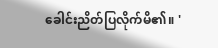ခေါင်းညိတ်ပြလိုက်မိ၏။ '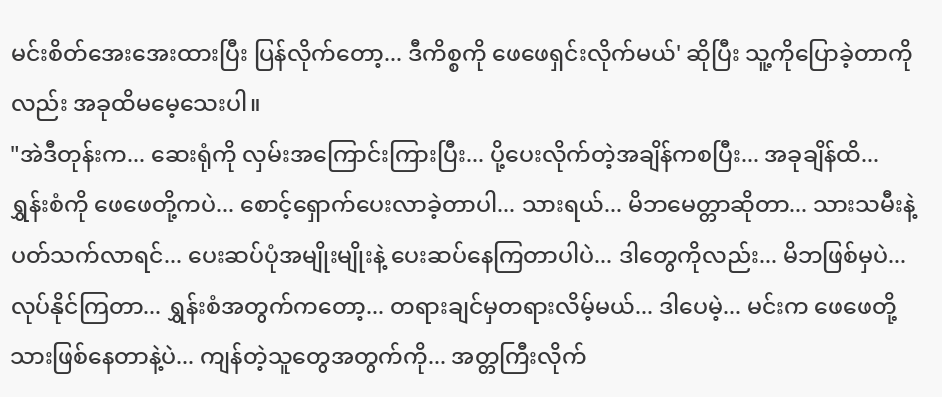မင်းစိတ်အေးအေးထားပြီး ပြန်လိုက်တော့... ဒီကိစ္စကို ဖေဖေရှင်းလိုက်မယ်' ဆိုပြီး သူ့ကိုပြောခဲ့တာကိုလည်း အခုထိမမေ့သေးပါ။
"အဲဒီတုန်းက... ဆေးရုံကို လှမ်းအကြောင်းကြားပြီး... ပို့ပေးလိုက်တဲ့အချိန်ကစပြီး... အခုချိန်ထိ... ရွှန်းစံကို ဖေဖေတို့ကပဲ... စောင့်ရှောက်ပေးလာခဲ့တာပါ... သားရယ်... မိဘမေတ္တာဆိုတာ... သားသမီးနဲ့ပတ်သက်လာရင်... ပေးဆပ်ပုံအမျိုးမျိုးနဲ့ ပေးဆပ်နေကြတာပါပဲ... ဒါတွေကိုလည်း... မိဘဖြစ်မှပဲ... လုပ်နိုင်ကြတာ... ရွှန်းစံအတွက်ကတော့... တရားချင်မှတရားလိမ့်မယ်... ဒါပေမဲ့... မင်းက ဖေဖေတို့သားဖြစ်နေတာနဲ့ပဲ... ကျန်တဲ့သူတွေအတွက်ကို... အတ္တကြီးလိုက်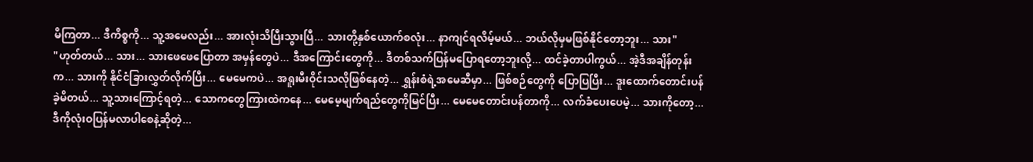မိကြတာ... ဒီကိစ္စကို... သူ့အမေလည်း... အားလုံးသိပြီးသွားပြီ... သားတို့နှစ်ယောက်စလုံး... နာကျင်ရလိမ့်မယ်... ဘယ်လိုမှမဖြစ်နိုင်တော့ဘူး... သား"
"ဟုတ်တယ်... သား... သားဖေဖေပြောတာ အမှန်တွေပဲ... ဒီအကြောင်းတွေကို... ဒီတစ်သက်ပြန်မပြောရတော့ဘူးလို့... ထင်ခဲ့တာပါကွယ်... အဲ့ဒီအချိန်တုန်းက... သားကို နိုင်ငံခြားလွှတ်လိုက်ပြီး... မေမေကပဲ... အရူးမီးဝိုင်းသလိုဖြစ်နေတဲ့... ရွှန်းစံရဲ့အမေဆီမှာ... ဖြစ်စဉ်တွေကို ပြောပြပြီး... ဒူးထောက်တောင်းပန်ခဲ့မိတယ်... သူ့သားကြောင့်ရတဲ့... သောကတွေကြားထဲကနေ... မေမေ့မျက်ရည်တွေကိုမြင်ပြီး... မေမေတောင်းပန်တာကို... လက်ခံပေးပေမဲ့... သားကိုတော့... ဒီကိုလုံးဝပြန်မလာပါစေနဲ့ဆိုတဲ့...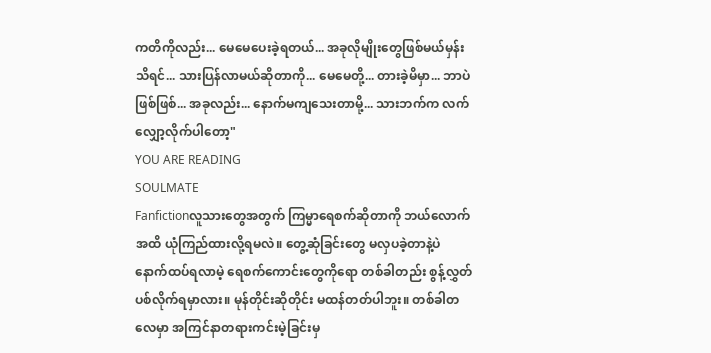ကတိကိုလည်း... မေမေပေးခဲ့ရတယ်... အခုလိုမျိုးတွေဖြစ်မယ်မှန်းသိရင်... သားပြန်လာမယ်ဆိုတာကို... မေမေတို့... တားခဲ့မိမှာ... ဘာပဲဖြစ်ဖြစ်... အခုလည်း... နောက်မကျသေးတာမို့... သားဘက်က လက်လျှော့လိုက်ပါတော့"
YOU ARE READING
SOULMATE
Fanfictionလူသားတွေအတွက် ကြမ္မာရေစက်ဆိုတာကို ဘယ်လောက်အထိ ယုံကြည်ထားလို့ရမလဲ။ တွေ့ဆုံခြင်းတွေ မလှပခဲ့တာနဲ့ပဲ နောက်ထပ်ရလာမဲ့ ရေစက်ကောင်းတွေကိုရော တစ်ခါတည်း စွန့်လွှတ်ပစ်လိုက်ရမှာလား။ မုန်တိုင်းဆိုတိုင်း မထန်တတ်ပါဘူး။ တစ်ခါတလေမှာ အကြင်နာတရားကင်းမဲ့ခြင်းမှ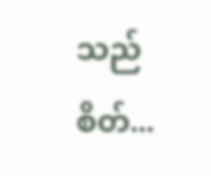သည် စိတ်...